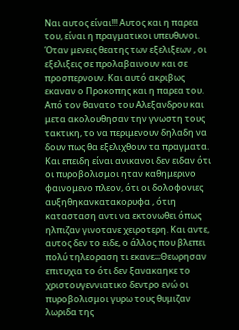Nαι αυτος είναι!!! Αυτος και η παρεα του, είναι η πραγματικοι υπευθυνοι. Όταν μενεις θεατης των εξελιξεων , οι εξελιξεις σε προλαβαινουν και σε προσπερνουν. Και αυτό ακριβως εκαναν ο Προκοπης και η παρεα του. Από τον θανατο του Αλεξανδρου και μετα ακολουθησαν την γνωστη τους τακτικη, το να περιμενουν δηλαδη να δουν πως θα εξελιχθουν τα πραγματα. Και επειδη είναι ανικανοι δεν ειδαν ότι οι πυροβολισμοι ηταν καθημερινο φαινομενο πλεον, ότι οι δολοφονιες αυξηθηκανκατακορυφα , ότιη κατασταση αντι να εκτονωθει όπως ηλπιζαν γινοτανε χειροτερη. Και αντε, αυτος δεν το ειδε, ο άλλος που βλεπει πολύ τηλεοραση τι εκανε;;;Θεωρησαν επιτυχια το ότι δεν ξανακαηκε το χριστουγεννιατικο δεντρο ενώ οι πυροβολισμοι γυρω τους θυμιζαν λωριδα της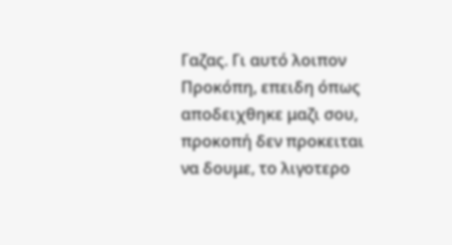Γαζας. Γι αυτό λοιπον Προκόπη, επειδη όπως αποδειχθηκε μαζι σου, προκοπή δεν προκειται να δουμε, το λιγοτερο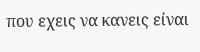που εχεις να κανεις είναι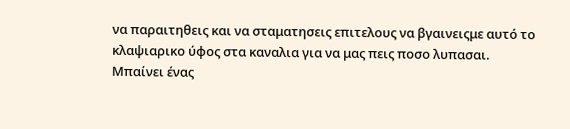να παραιτηθεις και να σταματησεις επιτελους να βγαινειςμε αυτό το κλαψιαρικο ύφος στα καναλια για να μας πεις ποσο λυπασαι.
Μπαίνει ένας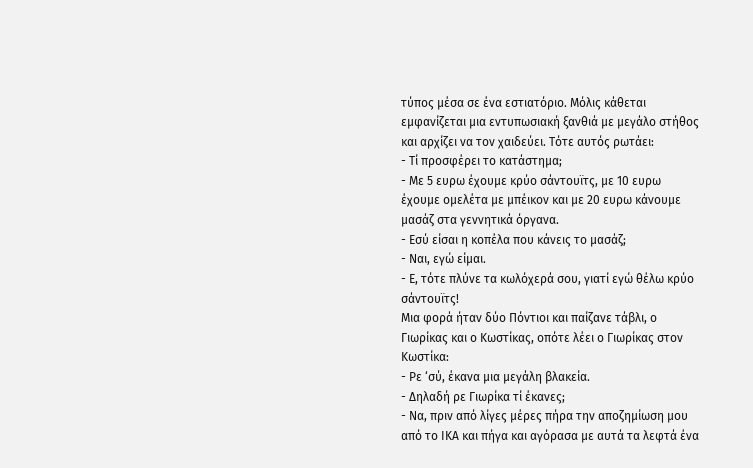τύπος μέσα σε ένα εστιατόριο. Μόλις κάθεται εμφανίζεται μια εντυπωσιακή ξανθιά με μεγάλο στήθος και αρχίζει να τον χαιδεύει. Τότε αυτός ρωτάει:
- Τί προσφέρει το κατάστημα;
- Με 5 ευρω έχουμε κρύο σάντουϊτς, με 10 ευρω έχουμε ομελέτα με μπέικον και με 20 ευρω κάνουμε μασάζ στα γεννητικά όργανα.
- Εσύ είσαι η κοπέλα που κάνεις το μασάζ;
- Ναι, εγώ είμαι.
- Ε, τότε πλύνε τα κωλόχερά σου, γιατί εγώ θέλω κρύο σάντουϊτς!
Μια φορά ήταν δύο Πόντιοι και παίζανε τάβλι, ο Γιωρίκας και ο Κωστίκας, οπότε λέει ο Γιωρίκας στον Κωστίκα:
- Ρε ‘σύ, έκανα μια μεγάλη βλακεία.
- Δηλαδή ρε Γιωρίκα τί έκανες;
- Να, πριν από λίγες μέρες πήρα την αποζημίωση μου από το ΙΚΑ και πήγα και αγόρασα με αυτά τα λεφτά ένα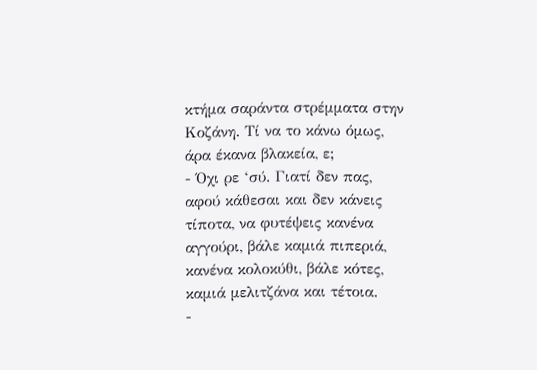κτήμα σαράντα στρέμματα στην Κοζάνη. Τί να το κάνω όμως, άρα έκανα βλακεία, ε;
- Όχι ρε ‘σύ. Γιατί δεν πας, αφού κάθεσαι και δεν κάνεις τίποτα, να φυτέψεις κανένα αγγούρι, βάλε καμιά πιπεριά, κανένα κολοκύθι, βάλε κότες, καμιά μελιτζάνα και τέτοια.
-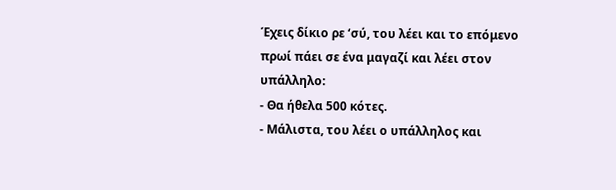Έχεις δίκιο ρε ‘σύ, του λέει και το επόμενο πρωί πάει σε ένα μαγαζί και λέει στον υπάλληλο:
- Θα ήθελα 500 κότες.
- Μάλιστα, του λέει ο υπάλληλος και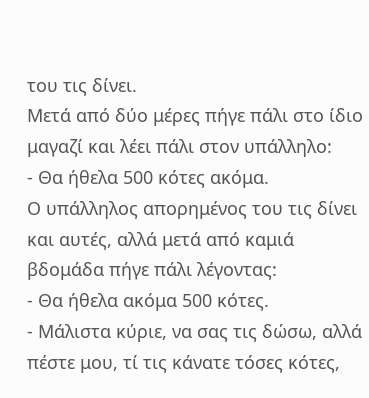του τις δίνει.
Μετά από δύο μέρες πήγε πάλι στο ίδιο μαγαζί και λέει πάλι στον υπάλληλο:
- Θα ήθελα 500 κότες ακόμα.
Ο υπάλληλος απορημένος του τις δίνει και αυτές, αλλά μετά από καμιά βδομάδα πήγε πάλι λέγοντας:
- Θα ήθελα ακόμα 500 κότες.
- Μάλιστα κύριε, να σας τις δώσω, αλλά πέστε μου, τί τις κάνατε τόσες κότες,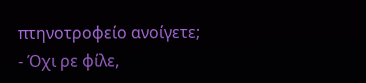πτηνοτροφείο ανοίγετε;
- Όχι ρε φίλε,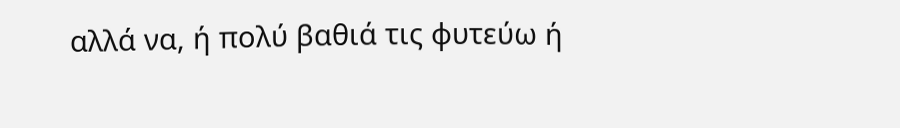αλλά να, ή πολύ βαθιά τις φυτεύω ή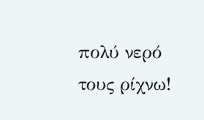πολύ νερό τους ρίχνω!